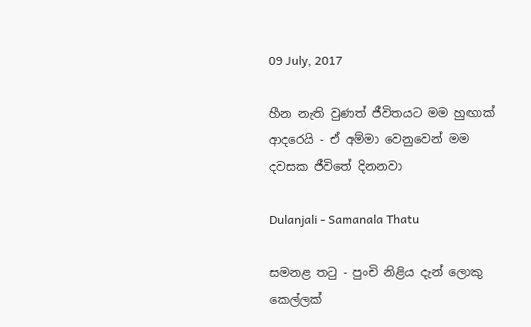09 July, 2017

හීන නැති වුණත් ජීවිතයට මම හුඟාක් ආදරෙයි - ඒ අම්මා වෙනුවෙන් මම දවසක ජීවිතේ දිනනවා

Dulanjali - Samanala Thatu

සමනළ තටු - පුංචි නිළිය දැන් ලොකු කෙල්ලක්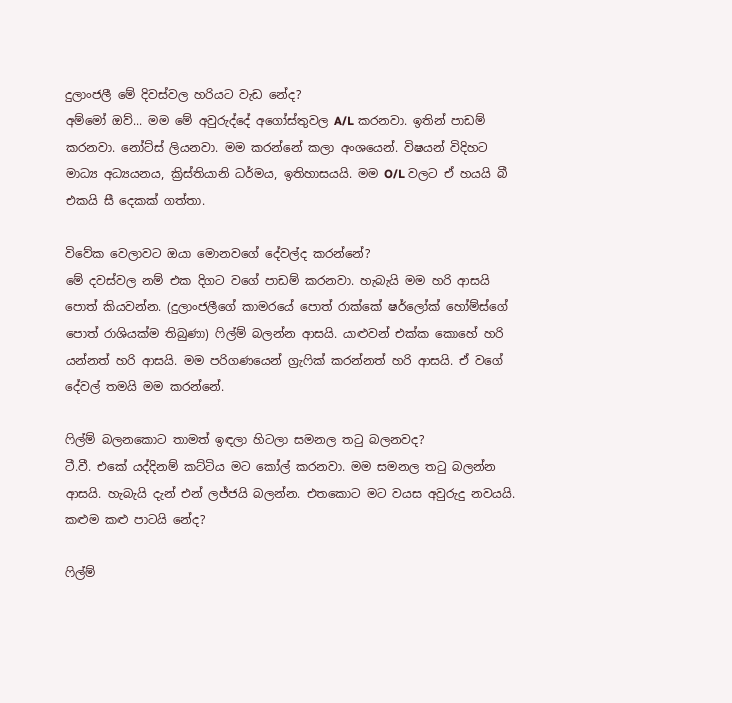දුලාංජලී මේ දිවස්වල හරියට වැඩ නේද?
අම්මෝ ඔව්... මම මේ අවුරුද්දේ අගෝස්තුවල A/L කරනවා. ඉතින් පාඩම් කරනවා. නෝට්ස් ලියනවා. මම කරන්නේ කලා අංශයෙන්. විෂයන් විදිහට මාධ්‍ය අධ්‍යයනය, ක්‍රිස්තියානි ධර්මය, ඉතිහාසයයි. මම O/L වලට ඒ හයයි බී එකයි සී දෙකක් ගත්තා.

විවේක වෙලාවට ඔයා මොනවගේ දේවල්ද කරන්නේ?
මේ දවස්වල නම් එක දිගට වගේ පාඩම් කරනවා. හැබැයි මම හරි ආසයි පොත් කියවන්න. (දුලාංජලීගේ කාමරයේ පොත් රාක්කේ ෂර්ලෝක් හෝම්ස්ගේ පොත් රාශියක්ම තිබුණා) ෆිල්ම් බලන්න ආසයි. යාළුවන් එක්ක කොහේ හරි යන්නත් හරි ආසයි. මම පරිගණයෙන් ග්‍රැෆික් කරන්නත් හරි ආසයි. ඒ වගේ දේවල් තමයි මම කරන්නේ.

ෆිල්ම් බලනකොට තාමත් ඉඳලා හිටලා සමනල තටු බලනවද?
ටී.වී. එකේ යද්දිනම් කට්ටිය මට කෝල් කරනවා. මම සමනල තටු බලන්න ආසයි. හැබැයි දැන් එන් ලජ්ජයි බලන්න. එතකොට මට වයස අවුරුදු නවයයි. කළුම කළු පාටයි නේද?

ෆිල්ම්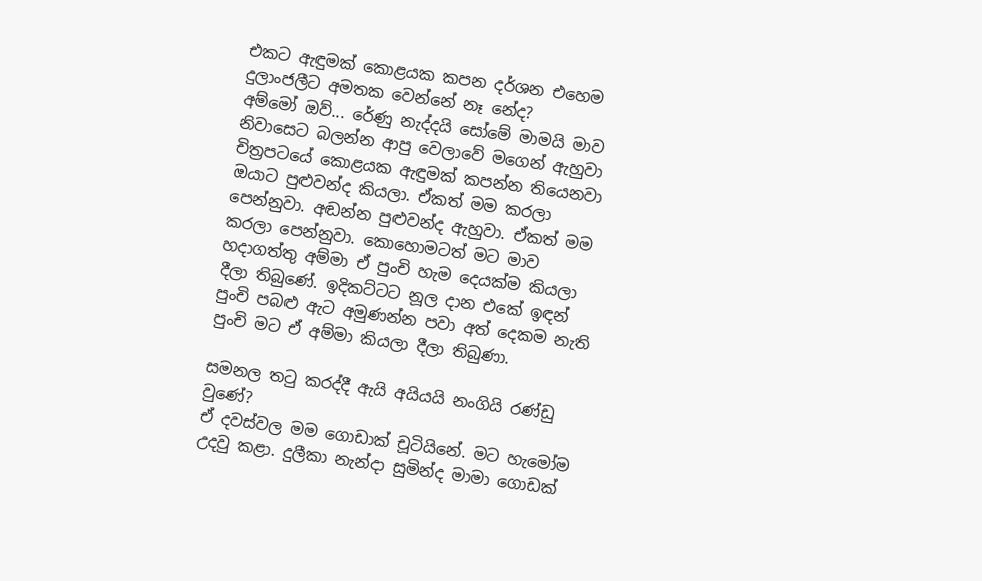එකට ඇඳුමක් කොළයක කපන දර්ශන එහෙම දුලාංජලීට අමතක වෙන්නේ නෑ නේද?
අම්මෝ ඔව්... රේණු නැද්දයි සෝමේ මාමයි මාව නිවාසෙට බලන්න ආපු වෙලාවේ මගෙන් ඇහුවා චිත්‍රපටයේ කොළයක ඇඳුමක් කපන්න තියෙනවා ඔයාට පුළුවන්ද කියලා. ඒකත් මම කරලා පෙන්නුවා. අඬන්න පුළුවන්ද ඇහුවා. ඒකත් මම කරලා පෙන්නුවා. කොහොමටත් මට මාව හදාගත්තු අම්මා ඒ පුංචි හැම දෙයක්ම කියලා දීලා තිබුණේ. ඉදිකට්ටට නූල දාන එකේ ඉඳන් පුංචි පබළු ඇට අමුණන්න පවා අත් දෙකම නැති පුංචි මට ඒ අම්මා කියලා දීලා තිබුණා.

සමනල තටු කරද්දී ඇයි අයියයි නංගියි රණ්ඩු වුණේ?
ඒ දවස්වල මම ගොඩාක් චූටියිනේ. මට හැමෝම උදවු කළා. දුලීකා නැන්දා සුමින්ද මාමා ගොඩක්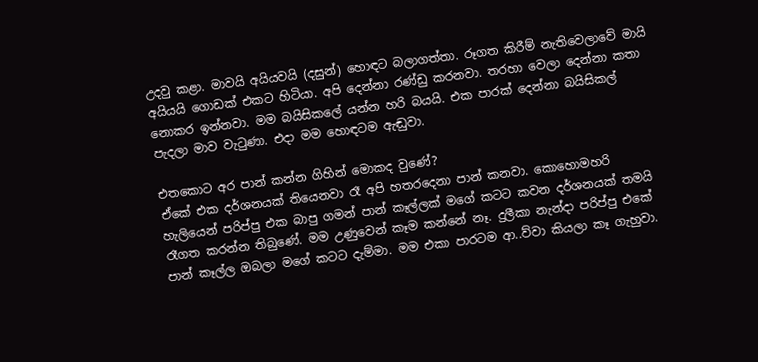උදවු කළා. මාවයි අයියවයි (දසුන්) හොඳට බලාගත්තා. රූගත කිරීම් නැතිවෙලාවේ මායි අයියයි ගොඩක් එකට හිටියා. අපි දෙන්නා රණ්ඩු කරනවා. තරහා වෙලා දෙන්නා කතා නොකර ඉන්නවා. මම බයිසිකලේ යන්න හරි බයයි. එක පාරක් දෙන්නා බයිසිකල් පැදලා මාව වැටුණා. එදා මම හොඳටම ඇඬුවා.

එතකොට අර පාන් කන්න ගිහින් මොකද වුණේ?
ඒකේ එක දර්ශනයක් තියෙනවා රෑ අපි හතරදෙනා පාන් කනවා. කොහොමහරි හැලියෙන් පරිප්පු එක බාපු ගමන් පාන් කෑල්ලක් මගේ කටට කවන දර්ශනයක් තමයි රෑගත කරන්න තිබුණේ. මම උණුවෙන් කෑම කන්නේ නෑ. දුලීකා නැන්දා පරිප්පු එකේ පාන් කෑල්ල ඔබලා මගේ කටට දැම්මා. මම එකා පාරටම ආ..ව්වා කියලා කෑ ගැහුවා.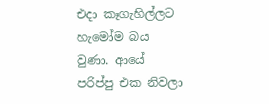එදා කෑගැහිල්ලට හැමෝම බය වුණා. ආයේ පරිප්පු එක නිවලා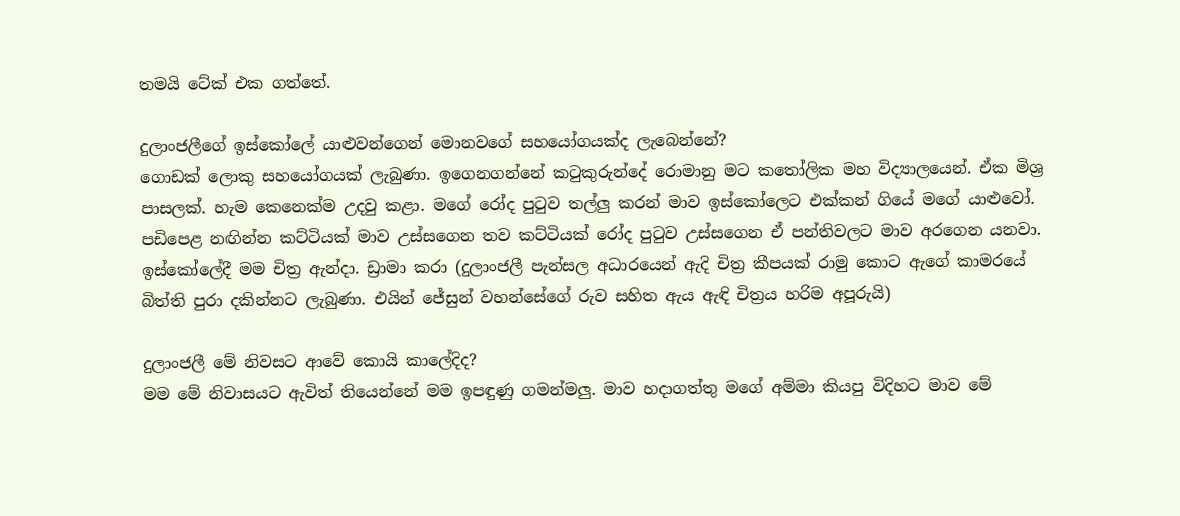තමයි ටේක් එක ගත්තේ.

දුලාංජලීගේ ඉස්කෝලේ යාළුවන්ගෙන් මොනවගේ සහයෝගයක්ද ලැබෙන්නේ?
ගොඩක් ලොකු සහයෝගයක් ලැබුණා. ඉගෙනගන්නේ කටුකුරුන්දේ රොමානු මට කතෝලික මහ විද්‍යාලයෙන්. ඒක මිශ්‍ර පාසලක්. හැම කෙනෙක්ම උදවු කළා. මගේ රෝද පුටුව තල්ලු කරන් මාව ඉස්කෝලෙට එක්කන් ගියේ මගේ යාළුවෝ. පඩිපෙළ නඟින්න කට්ටියක් මාව උස්සගෙන තව කට්ටියක් රෝද පුටුව උස්සගෙන ඒ පන්තිවලට මාව අරගෙන යනවා. ඉස්කෝලේදී මම චිත්‍ර ඇන්දා. ඩ්‍රාමා කරා (දුලාංජලී පැන්සල අධාරයෙන් ඇදි චිත්‍ර කීපයක් රාමු කොට ඇගේ කාමරයේ බිත්ති පුරා දකින්නට ලැබුණා. එයින් ජේසුන් වහන්සේගේ රුව සහිත ඇය ඇඳි චිත්‍රය හරිම අපූරුයි)

දුලාංජලී මේ නිවසට ආවේ කොයි කාලේදිද?
මම මේ නිවාසයට ඇවිත් තියෙන්නේ මම ඉපඳුණු ගමන්මලු. මාව හදාගත්තු මගේ අම්මා කියපු විදිහට මාව මේ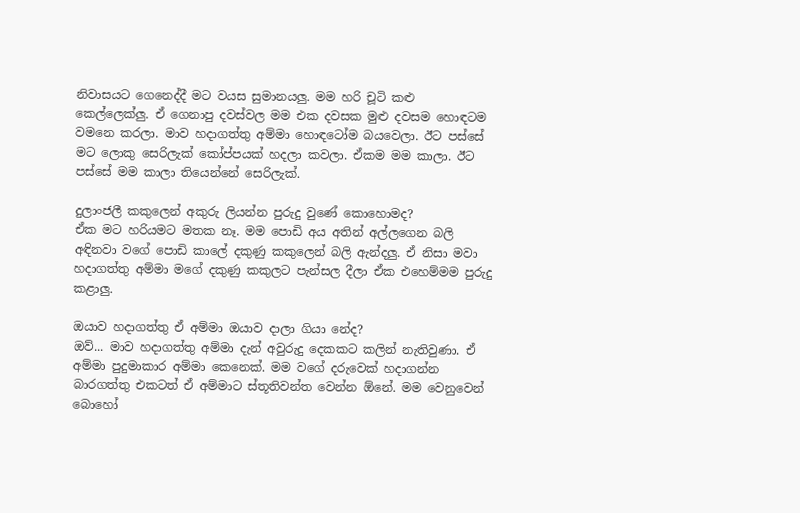නිවාසයට ගෙනෙද්දී මට වයස සුමානයලු. මම හරි චූටි කළු කෙල්ලෙක්ලු. ඒ ගෙනාපු දවස්වල මම එක දවසක මුළු දවසම හොඳටම වමනෙ කරලා. මාව හදාගත්තු අම්මා හොඳටෝම බයවෙලා. ඊට පස්සේ මට ලොකු සෙරිලැක් කෝප්පයක් හදලා කවලා. ඒකම මම කාලා. ඊට පස්සේ මම කාලා තියෙන්නේ සෙරිලැක්.

දුලාංජලී කකුලෙන් අකුරු ලියන්න පුරුදු වුණේ කොහොමද?
ඒක මට හරියමට මතක නෑ. මම පොඩි අය අතින් අල්ලගෙන බලි අඳිනවා වගේ පොඩි කාලේ දකුණු කකුලෙන් බලි ඇන්දලු. ඒ නිසා මවා හදාගත්තු අම්මා මගේ දකුණු කකුලට පැන්සල දීලා ඒක එහෙම්මම පුරුදු කළාලු.

ඔයාව හදාගත්තු ඒ අම්මා ඔයාව දාලා ගියා නේද?
ඔව්... මාව හදාගත්තු අම්මා දැන් අවුරුදු දෙකකට කලින් නැතිවුණා. ඒ අම්මා පුදුමාකාර අම්මා කෙනෙක්. මම වගේ දරුවෙක් හදාගන්න බාරගත්තු එකටත් ඒ අම්මාට ස්තූතිවන්ත වෙන්න ඕනේ. මම වෙනුවෙන් බොහෝ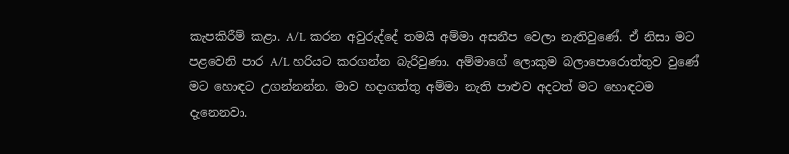කැපකිරීම් කළා. A/L කරන අවුරුද්දේ තමයි අම්මා අසනීප වෙලා නැතිවුණේ. ඒ නිසා මට පළවෙනි පාර A/L හරියට කරගන්න බැරිවුණා. අම්මාගේ ලොකුම බලාපොරොත්තුව වුණේ මට හොඳට උගන්නන්න. මාව හදාගත්තු අම්මා නැති පාළුව අදටත් මට හොඳටම දැනෙනවා.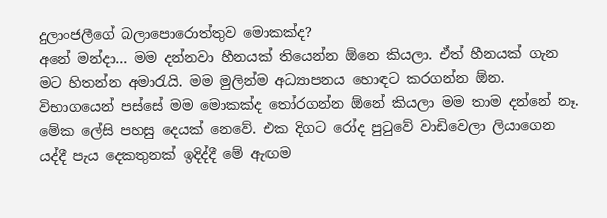දුලාංජලීගේ බලාපොරොත්තුව මොකක්ද?
අනේ මන්දා... මම දන්නවා හීනයක් තියෙන්න ඕනෙ කියලා. ඒත් හීනයක් ගැන මට හිතන්න අමාරැයි. මම මුලින්ම අධ්‍යාපනය හොඳට කරගන්න ඕන. විභාගයෙන් පස්සේ මම මොකක්ද තෝරගන්න ඕනේ කියලා මම තාම දන්නේ නෑ. මේක ලේසි පහසු දෙයක් නෙවේ. එක දිගට රෝද පුටුවේ වාඩිවෙලා ලියාගෙන යද්දී පැය දෙකතුනක් ඉදිද්දී මේ ඇඟම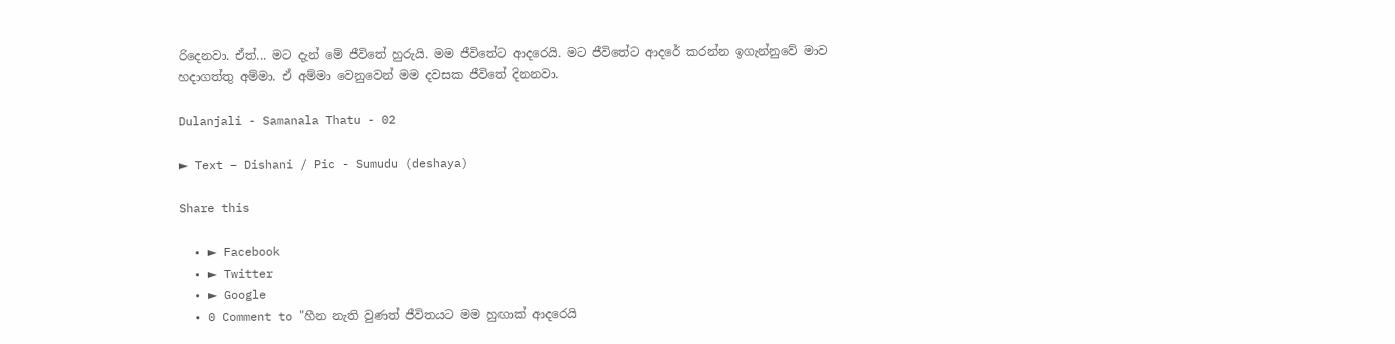රිදෙනවා. ඒත්... මට දැන් මේ ජීවිතේ හුරුයි. මම ජීවිතේට ආදරෙයි. මට ජීවිතේට ආදරේ කරන්න ඉගැන්නුවේ මාව හදාගත්තු අම්මා. ඒ අම්මා වෙනුවෙන් මම දවසක ජීවිතේ දිනනවා.

Dulanjali - Samanala Thatu - 02

► Text – Dishani / Pic - Sumudu (deshaya)

Share this

  • ► Facebook
  • ► Twitter
  • ► Google
  • 0 Comment to "හීන නැති වුණත් ජීවිතයට මම හුඟාක් ආදරෙයි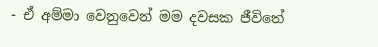- ඒ අම්මා වෙනුවෙන් මම දවසක ජීවිතේ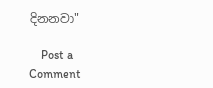දිනනවා"

    Post a Comment